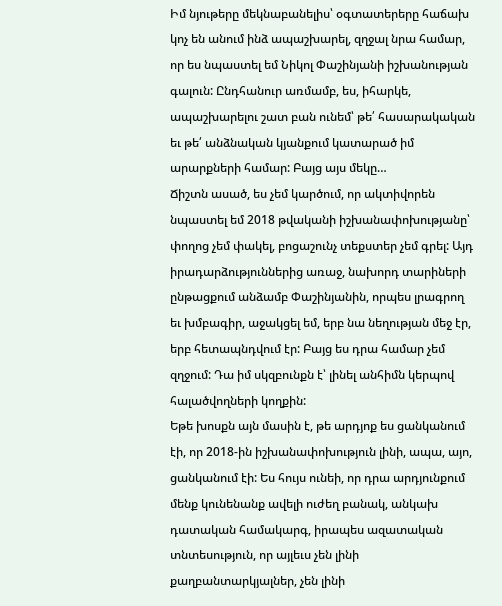Իմ նյութերը մեկնաբանելիս՝ օգտատերերը հաճախ կոչ են անում ինձ ապաշխարել, զղջալ նրա համար, որ ես նպաստել եմ Նիկոլ Փաշինյանի իշխանության գալուն: Ընդհանուր առմամբ, ես, իհարկե, ապաշխարելու շատ բան ունեմ՝ թե՛ հասարակական եւ թե՛ անձնական կյանքում կատարած իմ արարքների համար: Բայց այս մեկը…
Ճիշտն ասած, ես չեմ կարծում, որ ակտիվորեն նպաստել եմ 2018 թվականի իշխանափոխությանը՝ փողոց չեմ փակել, բոցաշունչ տեքստեր չեմ գրել: Այդ իրադարձություններից առաջ, նախորդ տարիների ընթացքում անձամբ Փաշինյանին, որպես լրագրող եւ խմբագիր, աջակցել եմ, երբ նա նեղության մեջ էր, երբ հետապնդվում էր: Բայց ես դրա համար չեմ զղջում: Դա իմ սկզբունքն է՝ լինել անհիմն կերպով հալածվողների կողքին:
Եթե խոսքն այն մասին է, թե արդյոք ես ցանկանում էի, որ 2018-ին իշխանափոխություն լինի, ապա, այո, ցանկանում էի: Ես հույս ունեի, որ դրա արդյունքում մենք կունենանք ավելի ուժեղ բանակ, անկախ դատական համակարգ, իրապես ազատական տնտեսություն, որ այլեւս չեն լինի քաղբանտարկյալներ, չեն լինի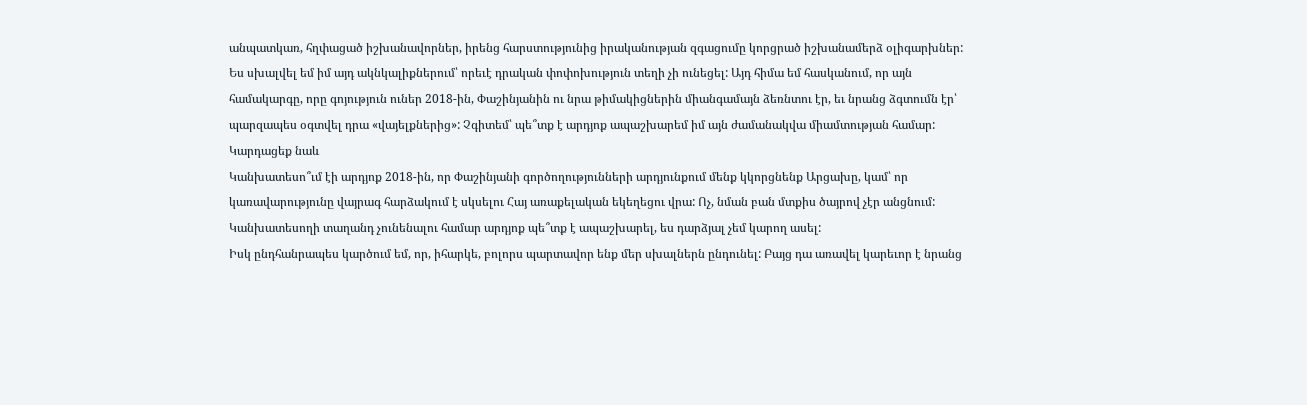անպատկառ, հղփացած իշխանավորներ, իրենց հարստությունից իրականության զգացումը կորցրած իշխանամերձ օլիգարխներ:
Ես սխալվել եմ իմ այդ ակնկալիքներում՝ որեւէ դրական փոփոխություն տեղի չի ունեցել: Այդ հիմա եմ հասկանում, որ այն համակարգը, որը գոյություն ուներ 2018-ին, Փաշինյանին ու նրա թիմակիցներին միանգամայն ձեռնտու էր, եւ նրանց ձգտումն էր՝ պարզապես օգտվել դրա «վայելքներից»: Չգիտեմ՝ պե՞տք է արդյոք ապաշխարեմ իմ այն ժամանակվա միամտության համար:
Կարդացեք նաև
Կանխատեսո՞ւմ էի արդյոք 2018-ին, որ Փաշինյանի գործողությունների արդյունքում մենք կկորցնենք Արցախը, կամ՝ որ կառավարությունը վայրագ հարձակում է սկսելու Հայ առաքելական եկեղեցու վրա: Ոչ, նման բան մտքիս ծայրով չէր անցնում: Կանխատեսողի տաղանդ չունենալու համար արդյոք պե՞տք է ապաշխարել, ես դարձյալ չեմ կարող ասել:
Իսկ ընդհանրապես կարծում եմ, որ, իհարկե, բոլորս պարտավոր ենք մեր սխալներն ընդունել: Բայց դա առավել կարեւոր է նրանց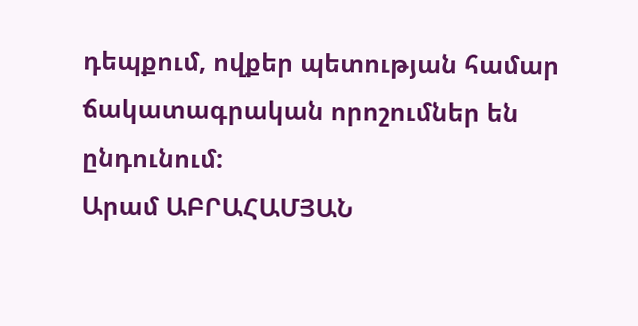դեպքում, ովքեր պետության համար ճակատագրական որոշումներ են ընդունում:
Արամ ԱԲՐԱՀԱՄՅԱՆ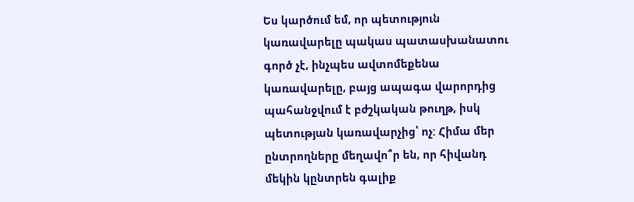Ես կարծում եմ, որ պետություն կառավարելը պակաս պատասխանատու գործ չէ, ինչպես ավտոմեքենա կառավարելը, բայց ապագա վարորդից պահանջվում է բժշկական թուղթ, իսկ պետության կառավարչից՝ ոչ: Հիմա մեր ընտրողները մեղավո՞ր են, որ հիվանդ մեկին կընտրեն գալիք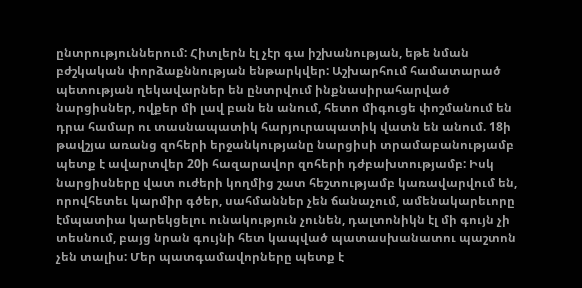ընտրություններում: Հիտլերն էլ չէր գա իշխանության, եթե նման բժշկական փորձաքննության ենթարկվեր: Աշխարհում համատարած պետության ղեկավարներ են ընտրվում ինքնասիրահարված նարցիսներ, ովքեր մի լավ բան են անում, հետո միգուցե փոշմանում են դրա համար ու տասնապատիկ հարյուրապատիկ վատն են անում. 18ի թավշյա առանց զոհերի երջանկությանը նարցիսի տրամաբանությամբ պետք է ավարտվեր 20ի հազարավոր զոհերի դժբախտությամբ: Իսկ նարցիսները վատ ուժերի կողմից շատ հեշտությամբ կառավարվում են, որովհետեւ կարմիր գծեր, սահմաններ չեն ճանաչում, ամենակարեւորը էմպատիա կարեկցելու ունակություն չունեն, դալտոնիկն էլ մի գույն չի տեսնում, բայց նրան գույնի հետ կապված պատասխանատու պաշտոն չեն տալիս: Մեր պատգամավորները պետք է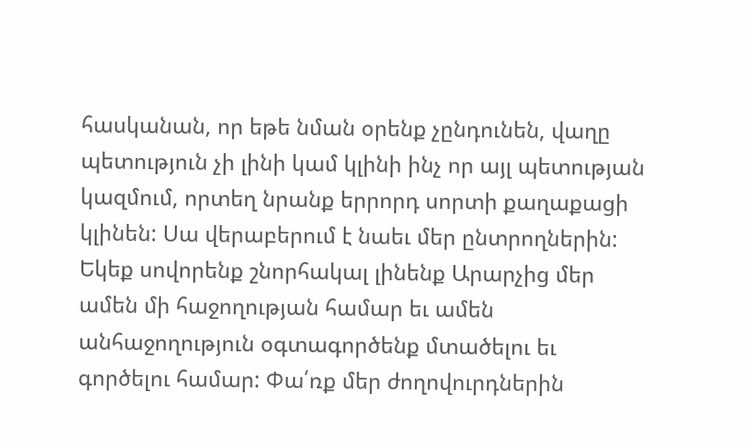հասկանան, որ եթե նման օրենք չընդունեն, վաղը պետություն չի լինի կամ կլինի ինչ որ այլ պետության կազմում, որտեղ նրանք երրորդ սորտի քաղաքացի կլինեն: Սա վերաբերում է նաեւ մեր ընտրողներին: Եկեք սովորենք շնորհակալ լինենք Արարչից մեր ամեն մի հաջողության համար եւ ամեն անհաջողություն օգտագործենք մտածելու եւ գործելու համար: Փա՛ռք մեր ժողովուրդներին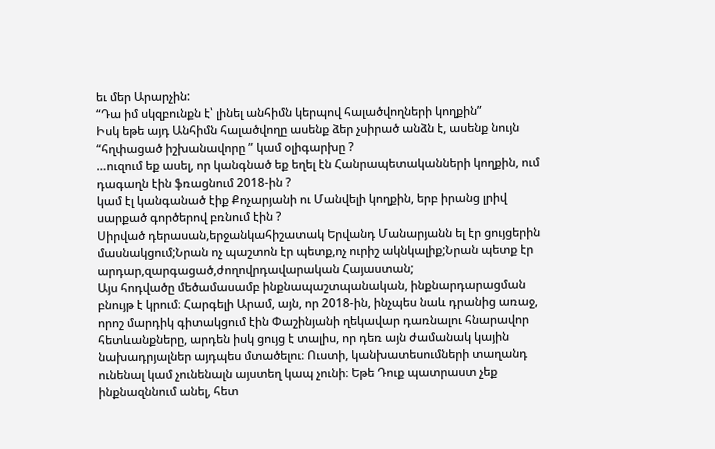եւ մեր Արարչին:
“Դա իմ սկզբունքն է՝ լինել անհիմն կերպով հալածվողների կողքին”
Իսկ եթե այդ Անհիմն հալածվողը ասենք ձեր չսիրած անձն է, ասենք նույն “հղփացած իշխանավորը ” կամ օլիգարխը ?
…ուզում եք ասել, որ կանգնած եք եղել էն Հանրապետականների կողքին, ում դագաղն էին ֆռացնում 2018-ին ?
կամ էլ կանգանած էիք Քոչարյանի ու Մանվելի կողքին, երբ իրանց լրիվ սարքած գործերով բռնում էին ?
Սիրված դերասան,երջանկահիշատակ Երվանդ Մանարյանն ել էր ցույցերին մասնակցում;Նրան ոչ պաշտոն էր պետք,ոչ ուրիշ ակնկալիք;Նրան պետք էր արդար,զարգացած,ժողովրդավարական Հայաստան;
Այս հոդվածը մեծամասամբ ինքնապաշտպանական, ինքնարդարացման բնույթ է կրում։ Հարգելի Արամ, այն, որ 2018-ին, ինչպես նաև դրանից առաջ, որոշ մարդիկ գիտակցում էին Փաշինյանի ղեկավար դառնալու հնարավոր հետևանքները, արդեն իսկ ցույց է տալիս, որ դեռ այն ժամանակ կային նախադրյալներ այդպես մտածելու։ Ուստի, կանխատեսումների տաղանդ ունենալ կամ չունենալն այստեղ կապ չունի։ Եթե Դուք պատրաստ չեք ինքնազննում անել, հետ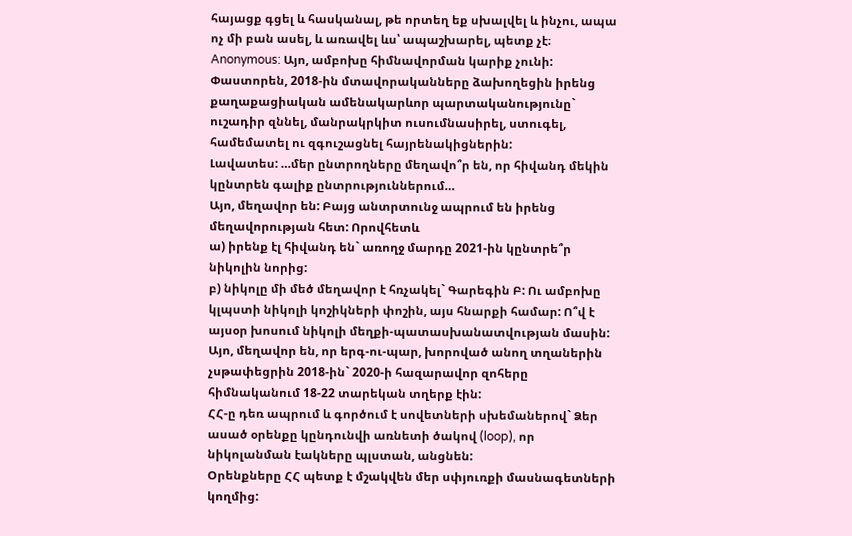հայացք գցել և հասկանալ, թե որտեղ եք սխալվել և ինչու, ապա ոչ մի բան ասել, և առավել ևս՝ ապաշխարել, պետք չէ։
Anonymous: Այո, ամբոխը հիմնավորման կարիք չունի: Փաստորեն, 2018-ին մտավորականները ձախողեցին իրենց քաղաքացիական ամենակարևոր պարտականությունը` ուշադիր զննել, մանրակրկիտ ուսումնասիրել, ստուգել, համեմատել ու զգուշացնել հայրենակիցներին:
Լավատես: …մեր ընտրողները մեղավո՞ր են, որ հիվանդ մեկին կընտրեն գալիք ընտրություններում…
Այո, մեղավոր են: Բայց անտրտունջ ապրում են իրենց մեղավորության հետ: Որովհետև
ա) իրենք էլ հիվանդ են` առողջ մարդը 2021-ին կընտրե՞ր նիկոլին նորից:
բ) նիկոլը մի մեծ մեղավոր է հռչակել` Գարեգին Բ: Ու ամբոխը կլպստի նիկոլի կոշիկների փոշին, այս հնարքի համար: Ո՞վ է այսօր խոսում նիկոլի մեղքի-պատասխանատվության մասին:
Այո, մեղավոր են, որ երգ-ու-պար, խորոված անող տղաներին չսթափեցրին 2018-ին` 2020-ի հազարավոր զոհերը հիմնականում 18-22 տարեկան տղերք էին:
ՀՀ-ը դեռ ապրում և գործում է սովետների սխեմաներով` Ձեր ասած օրենքը կընդունվի առնետի ծակով (loop), որ նիկոլանման էակները պլստան, անցնեն:
Օրենքները ՀՀ պետք է մշակվեն մեր սփյուռքի մասնագետների կողմից: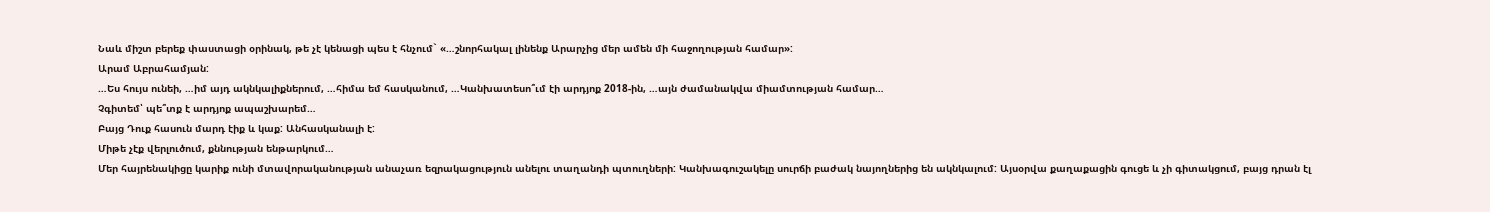Նաև միշտ բերեք փաստացի օրինակ, թե չէ կենացի պես է հնչում` «…շնորհակալ լինենք Արարչից մեր ամեն մի հաջողության համար»:
Արամ Աբրահամյան:
…Ես հույս ունեի, …իմ այդ ակնկալիքներում, …հիմա եմ հասկանում, …Կանխատեսո՞ւմ էի արդյոք 2018-ին, …այն ժամանակվա միամտության համար…
Չգիտեմ՝ պե՞տք է արդյոք ապաշխարեմ…
Բայց Դուք հասուն մարդ էիք և կաք: Անհասկանալի է:
Միթե չէք վերլուծում, քննության ենթարկում…
Մեր հայրենակիցը կարիք ունի մտավորականության անաչառ եզրակացություն անելու տաղանդի պտուղների: Կանխագուշակելը սուրճի բաժակ նայողներից են ակնկալում: Այսօրվա քաղաքացին գուցե և չի գիտակցում, բայց դրան էլ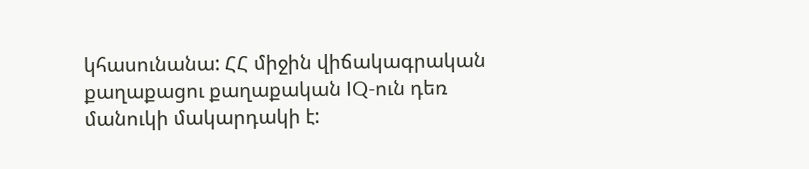կհասունանա: ՀՀ միջին վիճակագրական քաղաքացու քաղաքական IQ-ուն դեռ մանուկի մակարդակի է: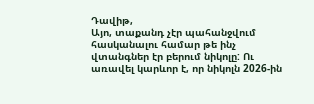Դավիթ,
Այո, տաքանդ չէր պահանջվում հասկանալու համար թե ինչ վտանգներ էր բերում նիկոլը: Ու առավել կարևոր է, որ նիկոլն 2026-ին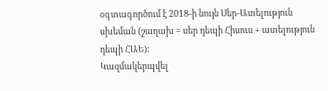օգտագործում է 2018-ի նույն Սեր-Ատելություն սխեման (շաղախ = սեր դեպի Հիսուս + ատելություն դեպի ՀԱԵ):
Կազմակերպվել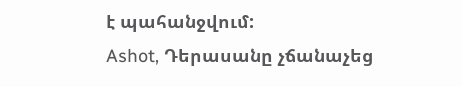է պահանջվում:
Ashot, Դերասանը չճանաչեց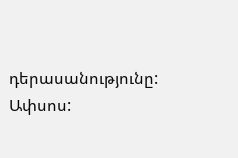դերասանությունը: Ափսոս: